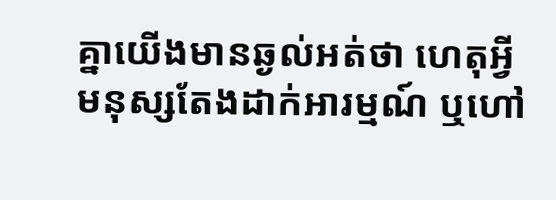គ្នាយើងមានឆ្ងល់អត់ថា ហេតុអ្វីមនុស្សតែងដាក់អារម្មណ៍ ឬហៅ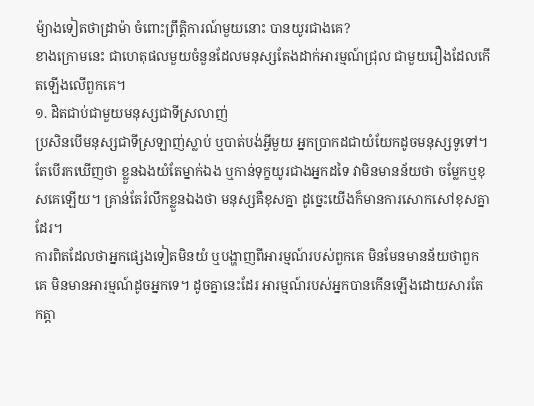ម៉្យាងទៀតថាដ្រាម៉ា ចំពោះព្រឹត្តិការណ៍មួយនោះ បានយូរជាងគេ?
ខាងក្រោមនេះ ជាហេតុផលមួយចំនួនដែលមនុស្សតែងដាក់អារម្មណ៍ជ្រុល ជាមួយរឿងដែលកើតឡើងលើពួកគេ។
១. ដិតជាប់ជាមួយមនុស្សជាទីស្រលាញ់
ប្រសិនបើមនុស្សជាទីស្រឡាញ់ស្លាប់ ឬបាត់បង់អ្វីមួយ អ្នកប្រាកដជាយំយែកដូចមនុស្សទូទៅ។ តែបើរកឃើញថា ខ្លួនឯងយំតែម្នាក់ឯង ឬកាន់ទុក្ខយូរជាងអ្នកដទៃ វាមិនមានន័យថា ចម្លែកឬខុសគេឡើយ។ គ្រាន់តែរំលឹកខ្លួនឯងថា មនុស្សគឺខុសគ្នា ដូច្នេះយើងក៏មានការសោកសៅខុសគ្នាដែរ។
ការពិតដែលថាអ្នកផ្សេងទៀតមិនយំ ឬបង្ហាញពីអារម្មណ៍របស់ពួកគេ មិនមែនមានន័យថាពួកគេ មិនមានអារម្មណ៍ដូចអ្នកទេ។ ដូចគ្នានេះដែរ អារម្មណ៍របស់អ្នកបានកើនឡើងដោយសារតែកត្តា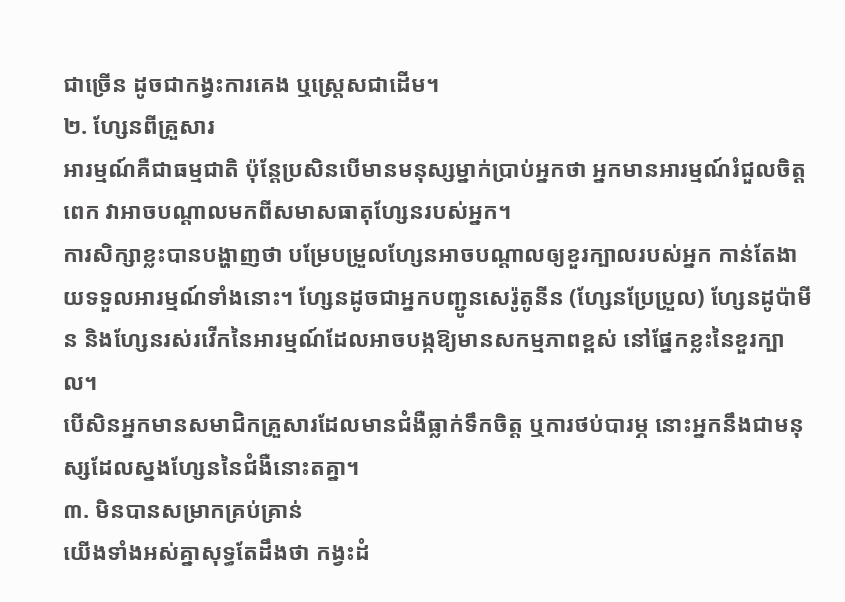ជាច្រើន ដូចជាកង្វះការគេង ឬស្ត្រេសជាដើម។
២. ហ្សែនពីគ្រួសារ
អារម្មណ៍គឺជាធម្មជាតិ ប៉ុន្តែប្រសិនបើមានមនុស្សម្នាក់ប្រាប់អ្នកថា អ្នកមានអារម្មណ៍រំជួលចិត្តពេក វាអាចបណ្ដាលមកពីសមាសធាតុហ្សែនរបស់អ្នក។
ការសិក្សាខ្លះបានបង្ហាញថា បម្រែបម្រួលហ្សែនអាចបណ្ដាលឲ្យខួរក្បាលរបស់អ្នក កាន់តែងាយទទួលអារម្មណ៍ទាំងនោះ។ ហ្សែនដូចជាអ្នកបញ្ជូនសេរ៉ូតូនីន (ហ្សែនប្រែប្រួល) ហ្សែនដូប៉ាមីន និងហ្សែនរស់រវើកនៃអារម្មណ៍ដែលអាចបង្កឱ្យមានសកម្មភាពខ្ពស់ នៅផ្នែកខ្លះនៃខួរក្បាល។
បើសិនអ្នកមានសមាជិកគ្រួសារដែលមានជំងឺធ្លាក់ទឹកចិត្ត ឬការថប់បារម្ភ នោះអ្នកនឹងជាមនុស្សដែលស្នងហ្សែននៃជំងឺនោះតគ្នា។
៣. មិនបានសម្រាកគ្រប់គ្រាន់
យើងទាំងអស់គ្នាសុទ្ធតែដឹងថា កង្វះដំ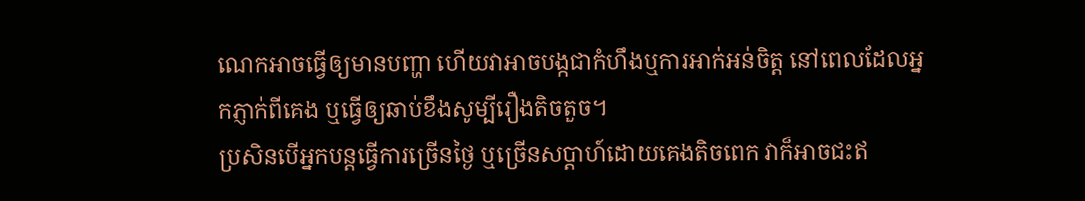ណេកអាចធ្វើឲ្យមានបញ្ហា ហើយវាអាចបង្កជាកំហឹងឬការអាក់អន់ចិត្ត នៅពេលដែលអ្នកភ្ញាក់ពីគេង ឬធ្វើឲ្យឆាប់ខឹងសូម្បីរឿងតិចតួច។
ប្រសិនបើអ្នកបន្តធ្វើការច្រើនថ្ងៃ ឬច្រើនសប្ដាហ៍ដោយគេងតិចពេក វាក៏អាចជះឥ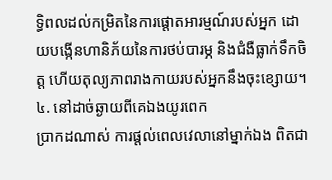ទ្ធិពលដល់កម្រិតនៃការផ្ដោតអារម្មណ៍របស់អ្នក ដោយបង្កើនហានិភ័យនៃការថប់បារម្ភ និងជំងឺធ្លាក់ទឹកចិត្ត ហើយតុល្យភាពរាងកាយរបស់អ្នកនឹងចុះខ្សោយ។
៤. នៅដាច់ឆ្ងាយពីគេឯងយូរពេក
ប្រាកដណាស់ ការផ្ដល់ពេលវេលានៅម្នាក់ឯង ពិតជា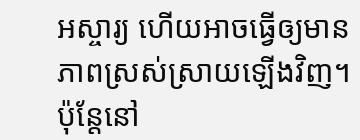អស្ចារ្យ ហើយអាចធ្វើឲ្យមានភាពស្រស់ស្រាយឡើងវិញ។ ប៉ុន្តែនៅ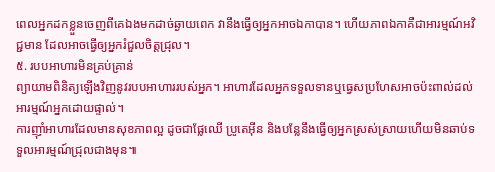ពេលអ្នកដកខ្លួនចេញពីគេឯងមកដាច់ឆ្ងាយពេក វានឹងធ្វើឲ្យអ្នកអាចឯកាបាន។ ហើយភាពឯកាគឺជាអារម្មណ៍អវិជ្ជមាន ដែលអាចធ្វើឲ្យអ្នករំជួលចិត្តជ្រុល។
៥. របបអាហារមិនគ្រប់គ្រាន់
ព្យាយាមពិនិត្យឡើងវិញនូវរបបអាហាររបស់អ្នក។ អាហារដែលអ្នកទទួលទានឬធ្វេសប្រហែសអាចប៉ះពាល់ដល់អារម្មណ៍អ្នកដោយផ្ទាល់។
ការញ៉ាំអាហារដែលមានសុខភាពល្អ ដូចជាផ្លែឈើ ប្រូតេអ៊ីន និងបន្លែនឹងធ្វើឲ្យអ្នកស្រស់ស្រាយហើយមិនឆាប់ទទួលអារម្មណ៍ជ្រុលជាងមុន៕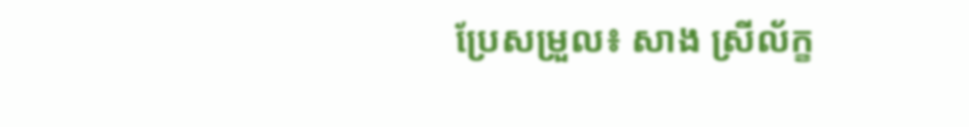ប្រែសម្រួល៖ សាង ស្រីល័ក្ខ